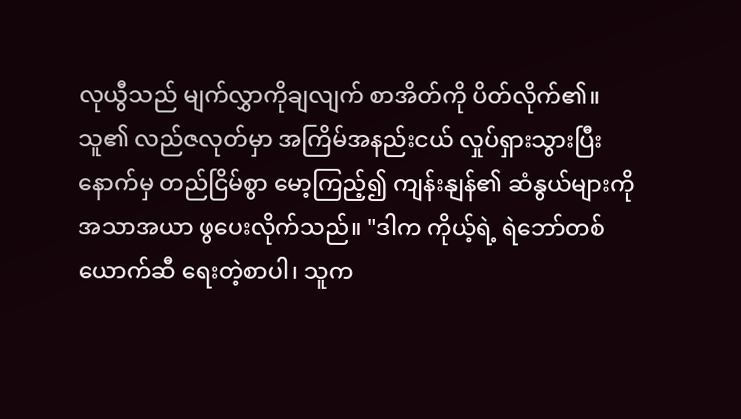လုယွီသည် မျက်လွှာကိုချလျက် စာအိတ်ကို ပိတ်လိုက်၏။ သူ၏ လည်ဇလုတ်မှာ အကြိမ်အနည်းငယ် လှုပ်ရှားသွားပြီးနောက်မှ တည်ငြိမ်စွာ မော့ကြည့်၍ ကျန်းနျန်၏ ဆံနွယ်များကို အသာအယာ ဖွပေးလိုက်သည်။ "ဒါက ကိုယ့်ရဲ့ ရဲဘော်တစ်ယောက်ဆီ ရေးတဲ့စာပါ၊ သူက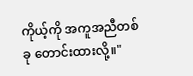ကိုယ့်ကို အကူအညီတစ်ခု တောင်းထားလို့။"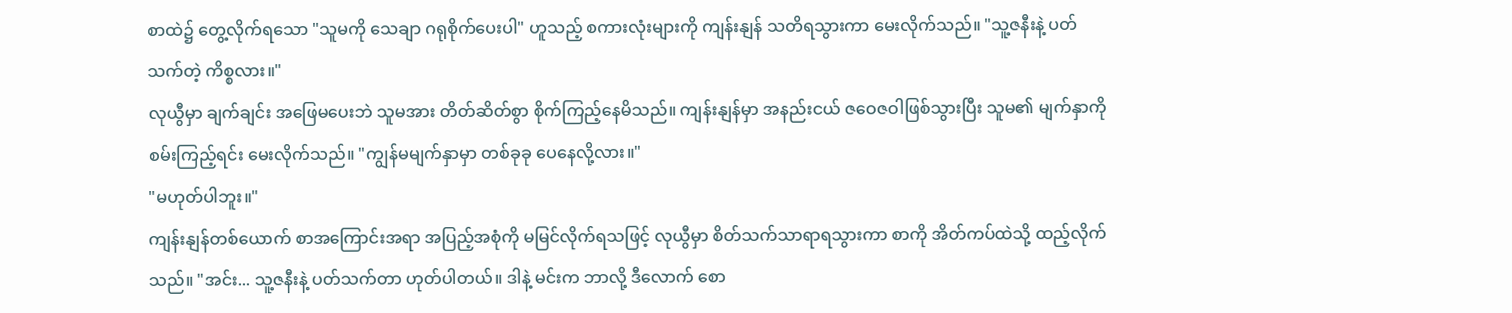စာထဲ၌ တွေ့လိုက်ရသော "သူမကို သေချာ ဂရုစိုက်ပေးပါ" ဟူသည့် စကားလုံးများကို ကျန်းနျန် သတိရသွားကာ မေးလိုက်သည်။ "သူ့ဇနီးနဲ့ ပတ်သက်တဲ့ ကိစ္စလား။"
လုယွီမှာ ချက်ချင်း အဖြေမပေးဘဲ သူမအား တိတ်ဆိတ်စွာ စိုက်ကြည့်နေမိသည်။ ကျန်းနျန်မှာ အနည်းငယ် ဇဝေဇဝါဖြစ်သွားပြီး သူမ၏ မျက်နှာကို စမ်းကြည့်ရင်း မေးလိုက်သည်။ "ကျွန်မမျက်နှာမှာ တစ်ခုခု ပေနေလို့လား။"
"မဟုတ်ပါဘူး။"
ကျန်းနျန်တစ်ယောက် စာအကြောင်းအရာ အပြည့်အစုံကို မမြင်လိုက်ရသဖြင့် လုယွီမှာ စိတ်သက်သာရာရသွားကာ စာကို အိတ်ကပ်ထဲသို့ ထည့်လိုက်သည်။ "အင်း... သူ့ဇနီးနဲ့ ပတ်သက်တာ ဟုတ်ပါတယ်။ ဒါနဲ့ မင်းက ဘာလို့ ဒီလောက် စော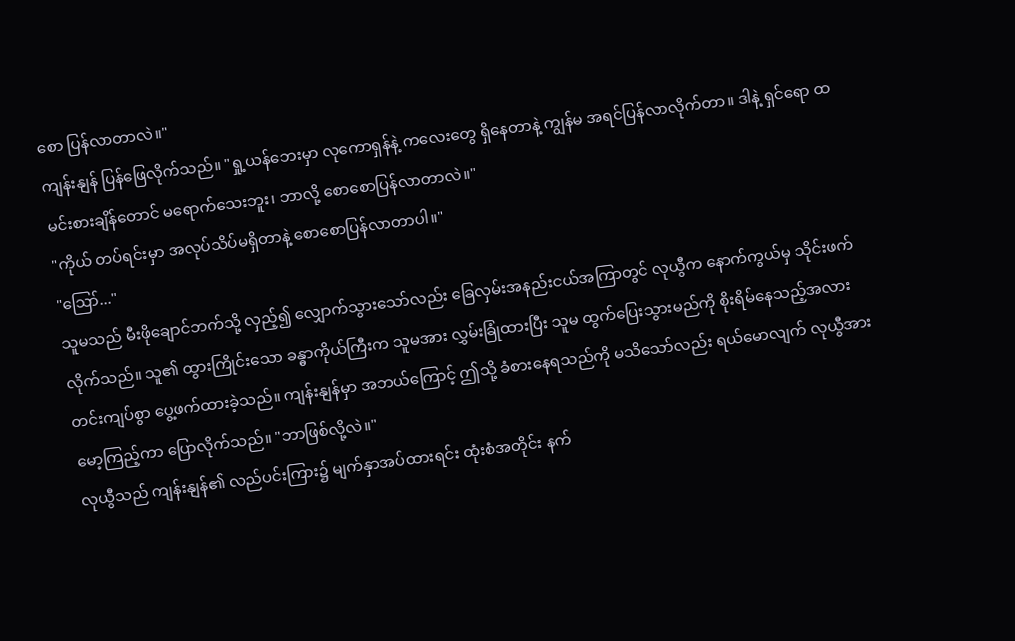စော ပြန်လာတာလဲ။"
ကျန်းနျန် ပြန်ဖြေလိုက်သည်။ "ရှု့ယန်ဘေးမှာ လုကောရှန်နဲ့ ကလေးတွေ ရှိနေတာနဲ့ ကျွန်မ အရင်ပြန်လာလိုက်တာ။ ဒါနဲ့ ရှင်ရော ထမင်းစားချိန်တောင် မရောက်သေးဘူး၊ ဘာလို့ စောစောပြန်လာတာလဲ။"
"ကိုယ် တပ်ရင်းမှာ အလုပ်သိပ်မရှိတာနဲ့ စောစောပြန်လာတာပါ။"
"ဪ..."
သူမသည် မီးဖိုချောင်ဘက်သို့ လှည့်၍ လျှောက်သွားသော်လည်း ခြေလှမ်းအနည်းငယ်အကြာတွင် လုယွီက နောက်ကွယ်မှ သိုင်းဖက်လိုက်သည်။ သူ၏ ထွားကြိုင်းသော ခန္ဓာကိုယ်ကြီးက သူမအား လွှမ်းခြုံထားပြီး သူမ ထွက်ပြေးသွားမည်ကို စိုးရိမ်နေသည့်အလား တင်းကျပ်စွာ ပွေ့ဖက်ထားခဲ့သည်။ ကျန်းနျန်မှာ အဘယ်ကြောင့် ဤသို့ ခံစားနေရသည်ကို မသိသော်လည်း ရယ်မောလျက် လုယွီအား မော့ကြည့်ကာ ပြောလိုက်သည်။ "ဘာဖြစ်လို့လဲ။"
လုယွီသည် ကျန်းနျန်၏ လည်ပင်းကြား၌ မျက်နှာအပ်ထားရင်း ထုံးစံအတိုင်း နက်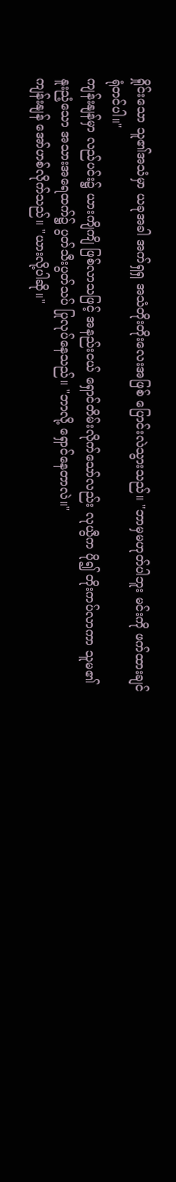ရှိုင်းသော သူ၏အသံမှာ ယခုအခါ အက်ရှရှ အသံတိုးတိုးလေးအဖြစ် ပြောင်းလဲသွားသည်။ "ဘာမှမဟုတ်ပါဘူး မင်းကို ဖက်ထားချင်ရုံတင်ပါ။"
ကျန်းနျန်မှာ လည်ပင်း၌ ယားကျိကျိ ဖြစ်လာသဖြင့် အနည်းငယ် ရှောင်တိမ်းလိုက်သော်လည်း လုယွီက ပို၍ တိုးကပ်လာကာ သူမ၏ နူးညံ့သော အသားအရေထက်၌ ပွတ်သီးပွတ်သပ် ပြုလုပ်နေသည်။ "ဘာလို့ ရှောင်နေတာလဲ။"
ကျန်းနျန် အော်ဟစ်လိုက်သည်။ "ယားလို့ပါဆို။"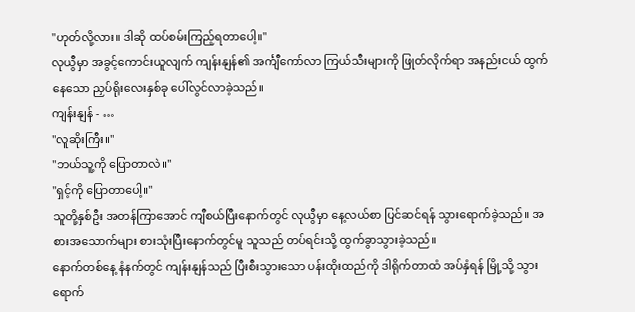"ဟုတ်လို့လား။ ဒါဆို ထပ်စမ်းကြည့်ရတာပေါ့။"
လုယွီမှာ အခွင့်ကောင်းယူလျက် ကျန်းနျန်၏ အင်္ကျီကော်လာ ကြယ်သီးများကို ဖြုတ်လိုက်ရာ အနည်းငယ် ထွက်နေသော ညှပ်ရိုးလေးနှစ်ခု ပေါ်လွင်လာခဲ့သည်။
ကျန်းနျန် - …
"လူဆိုးကြီး။"
"ဘယ်သူ့ကို ပြောတာလဲ။"
"ရှင့်ကို ပြောတာပေါ့။"
သူတို့နှစ်ဦး အတန်ကြာအောင် ကျီစယ်ပြီးနောက်တွင် လုယွီမှာ နေ့လယ်စာ ပြင်ဆင်ရန် သွားရောက်ခဲ့သည်။ အစားအသောက်များ စားသုံးပြီးနောက်တွင်မူ သူသည် တပ်ရင်းသို့ ထွက်ခွာသွားခဲ့သည်။
နောက်တစ်နေ့ နံနက်တွင် ကျန်းနျန်သည် ပြီးစီးသွားသော ပန်းထိုးထည်ကို ဒါရိုက်တာထံ အပ်နှံရန် မြို့သို့ သွားရောက်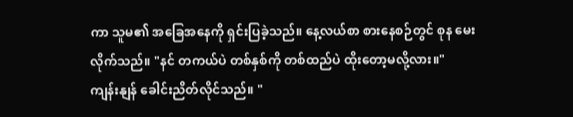ကာ သူမ၏ အခြေအနေကို ရှင်းပြခဲ့သည်။ နေ့လယ်စာ စားနေစဉ်တွင် စုန မေးလိုက်သည်။ "နင် တကယ်ပဲ တစ်နှစ်ကို တစ်ထည်ပဲ ထိုးတော့မလို့လား။"
ကျန်းနျန် ခေါင်းညိတ်လိုင်သည်။ "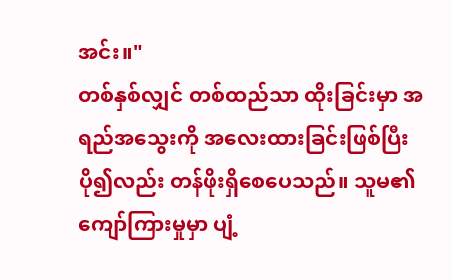အင်း။"
တစ်နှစ်လျှင် တစ်ထည်သာ ထိုးခြင်းမှာ အရည်အသွေးကို အလေးထားခြင်းဖြစ်ပြီး ပို၍လည်း တန်ဖိုးရှိစေပေသည်။ သူမ၏ ကျော်ကြားမှုမှာ ပျံ့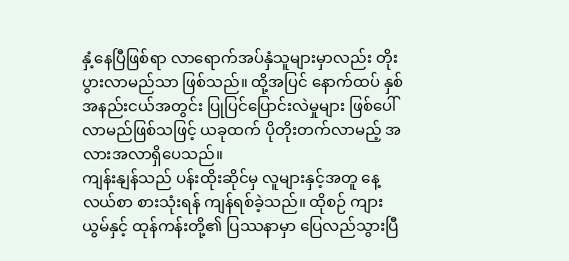နှံ့နေပြီဖြစ်ရာ လာရောက်အပ်နှံသူများမှာလည်း တိုးပွားလာမည်သာ ဖြစ်သည်။ ထို့အပြင် နောက်ထပ် နှစ်အနည်းငယ်အတွင်း ပြုပြင်ပြောင်းလဲမှုများ ဖြစ်ပေါ်လာမည်ဖြစ်သဖြင့် ယခုထက် ပိုတိုးတက်လာမည့် အလားအလာရှိပေသည်။
ကျန်းနျန်သည် ပန်းထိုးဆိုင်မှ လူများနှင့်အတူ နေ့လယ်စာ စားသုံးရန် ကျန်ရစ်ခဲ့သည်။ ထိုစဉ် ကျားယွမ်နှင့် ထုန်ကန်းတို့၏ ပြဿနာမှာ ပြေလည်သွားပြီ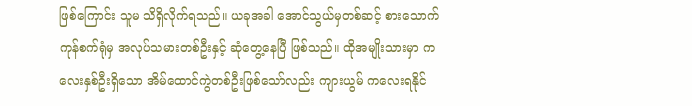ဖြစ်ကြောင်း သူမ သိရှိလိုက်ရသည်။ ယခုအခါ အောင်သွယ်မှတစ်ဆင့် စားသောက်ကုန်စက်ရုံမှ အလုပ်သမားတစ်ဦးနှင့် ဆုံတွေ့နေပြီ ဖြစ်သည်။ ထိုအမျိုးသားမှာ ကလေးနှစ်ဦးရှိသော အိမ်ထောင်ကွဲတစ်ဦးဖြစ်သော်လည်း ကျားယွမ် ကလေးရနိုင်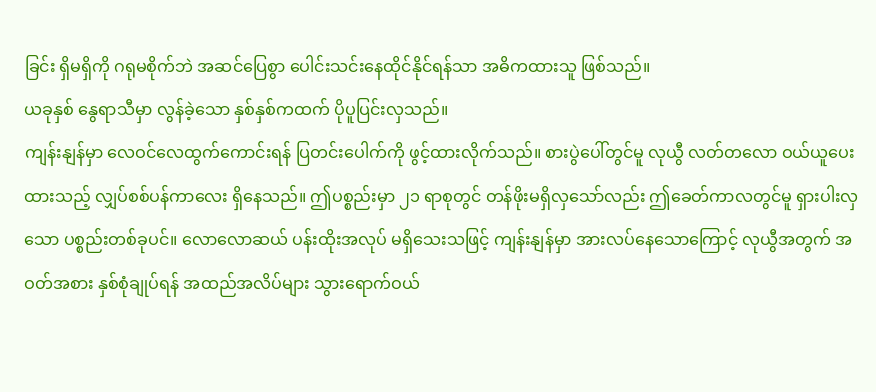ခြင်း ရှိမရှိကို ဂရုမစိုက်ဘဲ အဆင်ပြေစွာ ပေါင်းသင်းနေထိုင်နိုင်ရန်သာ အဓိကထားသူ ဖြစ်သည်။
ယခုနှစ် နွေရာသီမှာ လွန်ခဲ့သော နှစ်နှစ်ကထက် ပိုပူပြင်းလှသည်။
ကျန်းနျန်မှာ လေဝင်လေထွက်ကောင်းရန် ပြတင်းပေါက်ကို ဖွင့်ထားလိုက်သည်။ စားပွဲပေါ်တွင်မူ လုယွီ လတ်တလော ဝယ်ယူပေးထားသည့် လျှပ်စစ်ပန်ကာလေး ရှိနေသည်။ ဤပစ္စည်းမှာ ၂၁ ရာစုတွင် တန်ဖိုးမရှိလှသော်လည်း ဤခေတ်ကာလတွင်မူ ရှားပါးလှသော ပစ္စည်းတစ်ခုပင်။ လောလောဆယ် ပန်းထိုးအလုပ် မရှိသေးသဖြင့် ကျန်းနျန်မှာ အားလပ်နေသောကြောင့် လုယွီအတွက် အဝတ်အစား နှစ်စုံချုပ်ရန် အထည်အလိပ်များ သွားရောက်ဝယ်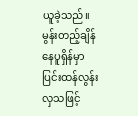ယူခဲ့သည်။
မွန်းတည့်ချိန် နေပူရှိန်မှာ ပြင်းထန်လွန်းလှသဖြင့်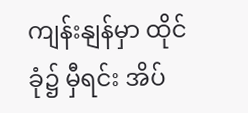ကျန်းနျန်မှာ ထိုင်ခုံ၌ မှီရင်း အိပ်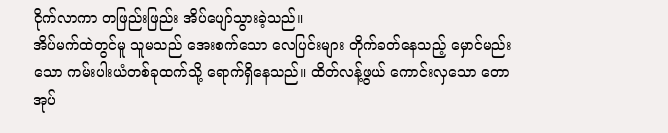ငိုက်လာကာ တဖြည်းဖြည်း အိပ်ပျော်သွားခဲ့သည်။
အိပ်မက်ထဲတွင်မူ သူမသည် အေးစက်သော လေပြင်းများ တိုက်ခတ်နေသည့် မှောင်မည်းသော ကမ်းပါးယံတစ်ခုထက်သို့ ရောက်ရှိနေသည်။ ထိတ်လန့်ဖွယ် ကောင်းလှသော တောအုပ်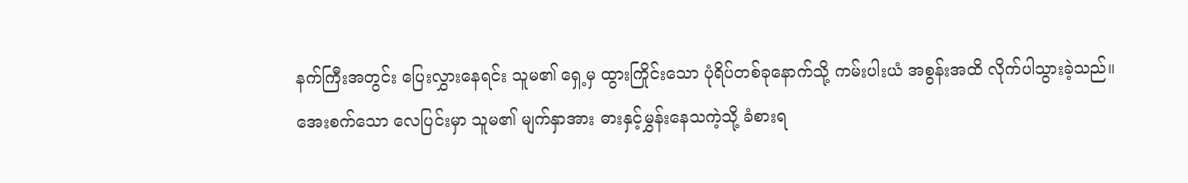နက်ကြီးအတွင်း ပြေးလွှားနေရင်း သူမ၏ ရှေ့မှ ထွားကြိုင်းသော ပုံရိပ်တစ်ခုနောက်သို့ ကမ်းပါးယံ အစွန်းအထိ လိုက်ပါသွားခဲ့သည်။
အေးစက်သော လေပြင်းမှာ သူမ၏ မျက်နှာအား ဓားနှင့်မွှန်းနေသကဲ့သို့ ခံစားရ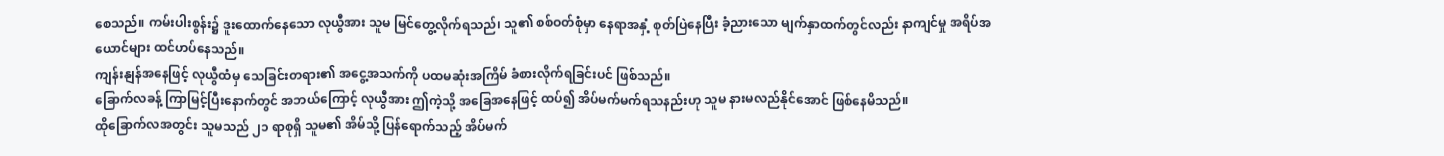စေသည်။ ကမ်းပါးစွန်း၌ ဒူးထောက်နေသော လုယွီအား သူမ မြင်တွေ့လိုက်ရသည်၊ သူ၏ စစ်ဝတ်စုံမှာ နေရာအနှံ့ စုတ်ပြဲနေပြီး ခံ့ညားသော မျက်နှာထက်တွင်လည်း နာကျင်မှု အရိပ်အယောင်များ ထင်ဟပ်နေသည်။
ကျန်းနျန်အနေဖြင့် လုယွီထံမှ သေခြင်းတရား၏ အငွေ့အသက်ကို ပထမဆုံးအကြိမ် ခံစားလိုက်ရခြင်းပင် ဖြစ်သည်။
ခြောက်လခန့် ကြာမြင့်ပြီးနောက်တွင် အဘယ်ကြောင့် လုယွီအား ဤကဲ့သို့ အခြေအနေဖြင့် ထပ်၍ အိပ်မက်မက်ရသနည်းဟု သူမ နားမလည်နိုင်အောင် ဖြစ်နေမိသည်။
ထိုခြောက်လအတွင်း သူမသည် ၂၁ ရာစုရှိ သူမ၏ အိမ်သို့ ပြန်ရောက်သည့် အိပ်မက်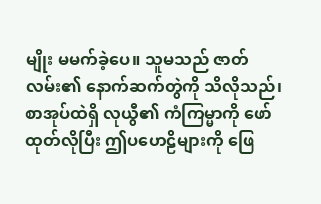မျိုး မမက်ခဲ့ပေ။ သူမသည် ဇာတ်လမ်း၏ နောက်ဆက်တွဲကို သိလိုသည်၊ စာအုပ်ထဲရှိ လုယွီ၏ ကံကြမ္မာကို ဖော်ထုတ်လိုပြီး ဤပဟေဠိများကို ဖြေ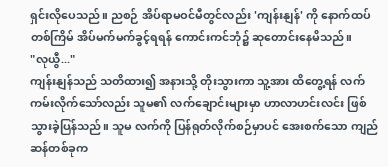ရှင်းလိုပေသည်။ ညစဉ် အိပ်ရာမဝင်မီတွင်လည်း 'ကျန်းနျန်' ကို နောက်ထပ်တစ်ကြိမ် အိပ်မက်မက်ခွင့်ရရန် ကောင်းကင်ဘုံ၌ ဆုတောင်းနေမိသည်။
"လုယွီ..."
ကျန်းနျန်သည် သတိထား၍ အနားသို့ တိုးသွားကာ သူ့အား ထိတွေ့ရန် လက်ကမ်းလိုက်သော်လည်း သူမ၏ လက်ချောင်းများမှာ ဟာလာဟင်းလင်း ဖြစ်သွားခဲ့ပြန်သည်။ သူမ လက်ကို ပြန်ရုတ်လိုက်စဉ်မှာပင် အေးစက်သော ကျည်ဆန်တစ်ခုက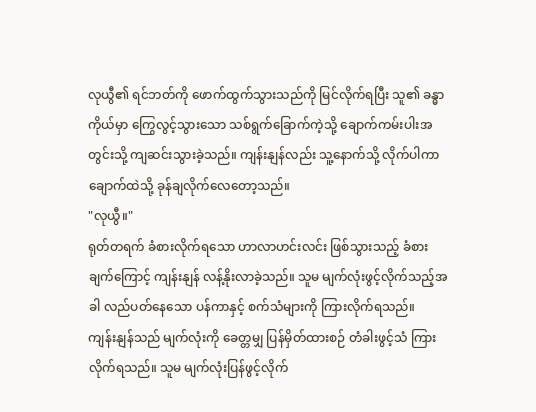လုယွီ၏ ရင်ဘတ်ကို ဖောက်ထွက်သွားသည်ကို မြင်လိုက်ရပြီး သူ၏ ခန္ဓာကိုယ်မှာ ကြွေလွင့်သွားသော သစ်ရွက်ခြောက်ကဲ့သို့ ချောက်ကမ်းပါးအတွင်းသို့ ကျဆင်းသွားခဲ့သည်။ ကျန်းနျန်လည်း သူ့နောက်သို့ လိုက်ပါကာ ချောက်ထဲသို့ ခုန်ချလိုက်လေတော့သည်။
"လုယွီ။"
ရုတ်တရက် ခံစားလိုက်ရသော ဟာလာဟင်းလင်း ဖြစ်သွားသည့် ခံစားချက်ကြောင့် ကျန်းနျန် လန့်နိုးလာခဲ့သည်။ သူမ မျက်လုံးဖွင့်လိုက်သည့်အခါ လည်ပတ်နေသော ပန်ကာနှင့် စက်သံများကို ကြားလိုက်ရသည်။
ကျန်းနျန်သည် မျက်လုံးကို ခေတ္တမျှ ပြန်မှိတ်ထားစဉ် တံခါးဖွင့်သံ ကြားလိုက်ရသည်။ သူမ မျက်လုံးပြန်ဖွင့်လိုက်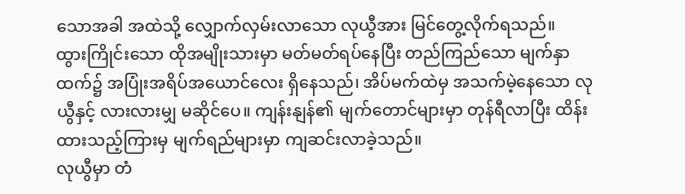သောအခါ အထဲသို့ လျှောက်လှမ်းလာသော လုယွီအား မြင်တွေ့လိုက်ရသည်။
ထွားကြိုင်းသော ထိုအမျိုးသားမှာ မတ်မတ်ရပ်နေပြီး တည်ကြည်သော မျက်နှာထက်၌ အပြုံးအရိပ်အယောင်လေး ရှိနေသည်၊ အိပ်မက်ထဲမှ အသက်မဲ့နေသော လုယွီနှင့် လားလားမျှ မဆိုင်ပေ။ ကျန်းနျန်၏ မျက်တောင်များမှာ တုန်ရီလာပြီး ထိန်းထားသည့်ကြားမှ မျက်ရည်များမှာ ကျဆင်းလာခဲ့သည်။
လုယွီမှာ တံ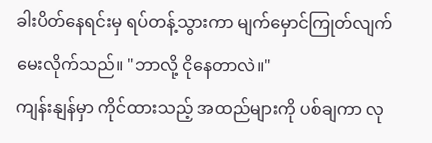ခါးပိတ်နေရင်းမှ ရပ်တန့်သွားကာ မျက်မှောင်ကြုတ်လျက် မေးလိုက်သည်။ "ဘာလို့ ငိုနေတာလဲ။"
ကျန်းနျန်မှာ ကိုင်ထားသည့် အထည်များကို ပစ်ချကာ လု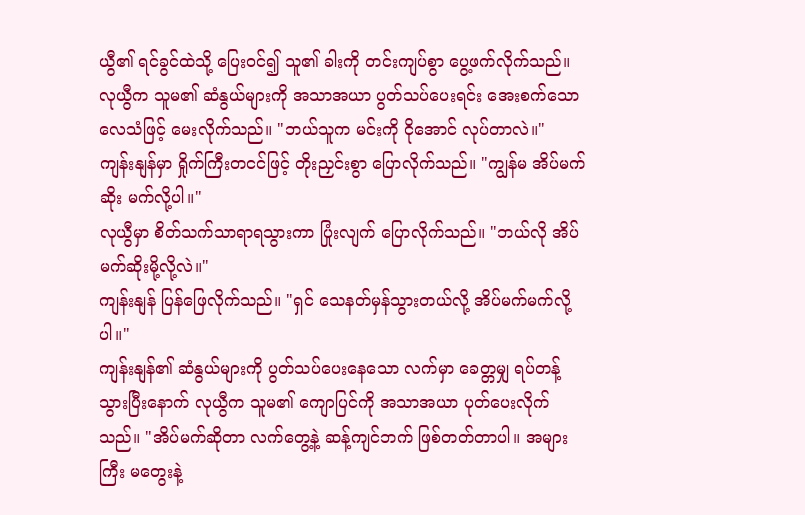ယွီ၏ ရင်ခွင်ထဲသို့ ပြေးဝင်၍ သူ၏ ခါးကို တင်းကျပ်စွာ ပွေ့ဖက်လိုက်သည်။ လုယွီက သူမ၏ ဆံနွယ်များကို အသာအယာ ပွတ်သပ်ပေးရင်း အေးစက်သော လေသံဖြင့် မေးလိုက်သည်။ "ဘယ်သူက မင်းကို ငိုအောင် လုပ်တာလဲ။"
ကျန်းနျန်မှာ ရှိုက်ကြီးတငင်ဖြင့် တိုးညှင်းစွာ ပြောလိုက်သည်။ "ကျွန်မ အိပ်မက်ဆိုး မက်လို့ပါ။"
လုယွီမှာ စိတ်သက်သာရာရသွားကာ ပြုံးလျက် ပြောလိုက်သည်။ "ဘယ်လို အိပ်မက်ဆိုးမို့လို့လဲ။"
ကျန်းနျန် ပြန်ဖြေလိုက်သည်။ "ရှင် သေနတ်မှန်သွားတယ်လို့ အိပ်မက်မက်လို့ပါ။"
ကျန်းနျန်၏ ဆံနွယ်များကို ပွတ်သပ်ပေးနေသော လက်မှာ ခေတ္တမျှ ရပ်တန့်သွားပြီးနောက် လုယွီက သူမ၏ ကျောပြင်ကို အသာအယာ ပုတ်ပေးလိုက်သည်။ "အိပ်မက်ဆိုတာ လက်တွေ့နဲ့ ဆန့်ကျင်ဘက် ဖြစ်တတ်တာပါ။ အများကြီး မတွေးနဲ့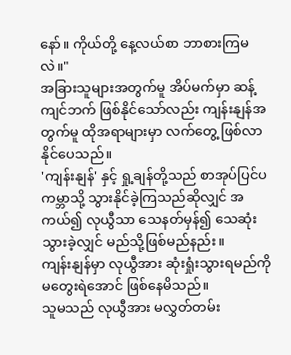နော်။ ကိုယ်တို့ နေ့လယ်စာ ဘာစားကြမလဲ။"
အခြားသူများအတွက်မူ အိပ်မက်မှာ ဆန့်ကျင်ဘက် ဖြစ်နိုင်သော်လည်း ကျန်းနျန်အတွက်မူ ထိုအရာများမှာ လက်တွေ့ ဖြစ်လာနိုင်ပေသည်။
'ကျန်းနျန်' နှင့် ရှု့ချန်တို့သည် စာအုပ်ပြင်ပကမ္ဘာသို့ သွားနိုင်ခဲ့ကြသည်ဆိုလျှင် အကယ်၍ လုယွီသာ သေနတ်မှန်၍ သေဆုံးသွားခဲ့လျှင် မည်သို့ဖြစ်မည်နည်း။
ကျန်းနျန်မှာ လုယွီအား ဆုံးရှုံးသွားရမည်ကို မတွေးရဲအောင် ဖြစ်နေမိသည်။
သူမသည် လုယွီအား မလွှတ်တမ်း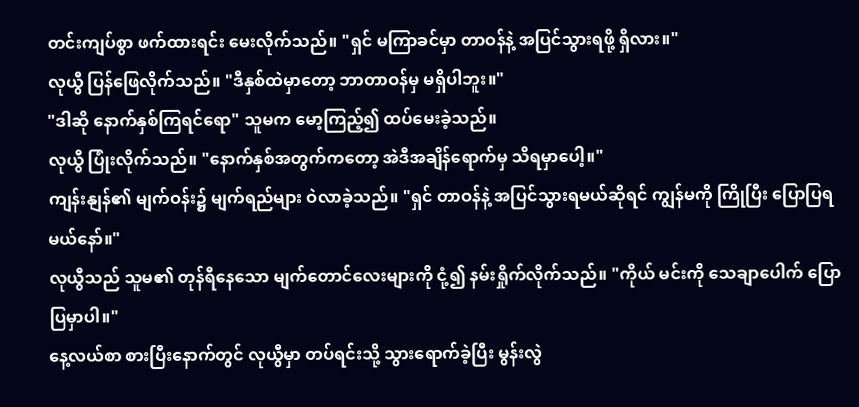တင်းကျပ်စွာ ဖက်ထားရင်း မေးလိုက်သည်။ "ရှင် မကြာခင်မှာ တာဝန်နဲ့ အပြင်သွားရဖို့ ရှိလား။"
လုယွီ ပြန်ဖြေလိုက်သည်။ "ဒီနှစ်ထဲမှာတော့ ဘာတာဝန်မှ မရှိပါဘူး။"
"ဒါဆို နောက်နှစ်ကြရင်ရော" သူမက မော့ကြည့်၍ ထပ်မေးခဲ့သည်။
လုယွီ ပြုံးလိုက်သည်။ "နောက်နှစ်အတွက်ကတော့ အဲဒီအချိန်ရောက်မှ သိရမှာပေါ့။"
ကျန်းနျန်၏ မျက်ဝန်း၌ မျက်ရည်များ ဝဲလာခဲ့သည်။ "ရှင် တာဝန်နဲ့ အပြင်သွားရမယ်ဆိုရင် ကျွန်မကို ကြိုပြီး ပြောပြရမယ်နော်။"
လုယွီသည် သူမ၏ တုန်ရီနေသော မျက်တောင်လေးများကို ငုံ့၍ နမ်းရှိုက်လိုက်သည်။ "ကိုယ် မင်းကို သေချာပေါက် ပြောပြမှာပါ။"
နေ့လယ်စာ စားပြီးနောက်တွင် လုယွီမှာ တပ်ရင်းသို့ သွားရောက်ခဲ့ပြီး မွန်းလွဲ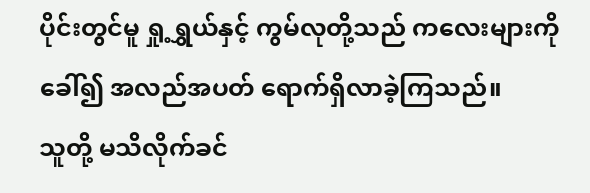ပိုင်းတွင်မူ ရှု့ရွှယ်နှင့် ကွမ်လုတို့သည် ကလေးများကို ခေါ်၍ အလည်အပတ် ရောက်ရှိလာခဲ့ကြသည်။
သူတို့ မသိလိုက်ခင်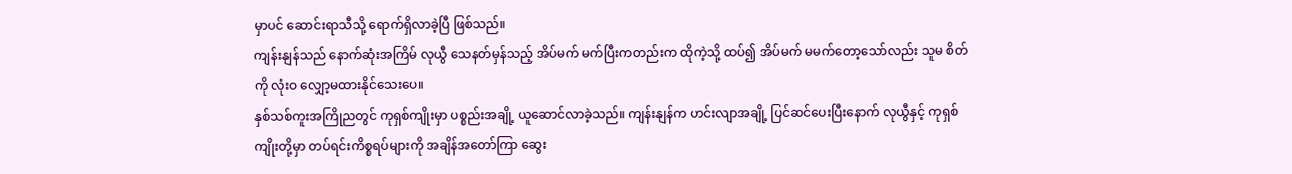မှာပင် ဆောင်းရာသီသို့ ရောက်ရှိလာခဲ့ပြီ ဖြစ်သည်။
ကျန်းနျန်သည် နောက်ဆုံးအကြိမ် လုယွီ သေနတ်မှန်သည့် အိပ်မက် မက်ပြီးကတည်းက ထိုကဲ့သို့ ထပ်၍ အိပ်မက် မမက်တော့သော်လည်း သူမ စိတ်ကို လုံးဝ လျှော့မထားနိုင်သေးပေ။
နှစ်သစ်ကူးအကြိုညတွင် ကုရှစ်ကျိုးမှာ ပစ္စည်းအချို့ ယူဆောင်လာခဲ့သည်။ ကျန်းနျန်က ဟင်းလျာအချို့ ပြင်ဆင်ပေးပြီးနောက် လုယွီနှင့် ကုရှစ်ကျိုးတို့မှာ တပ်ရင်းကိစ္စရပ်များကို အချိန်အတော်ကြာ ဆွေး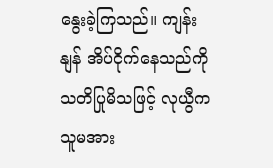နွေးခဲ့ကြသည်။ ကျန်းနျန် အိပ်ငိုက်နေသည်ကို သတိပြုမိသဖြင့် လုယွီက သူမအား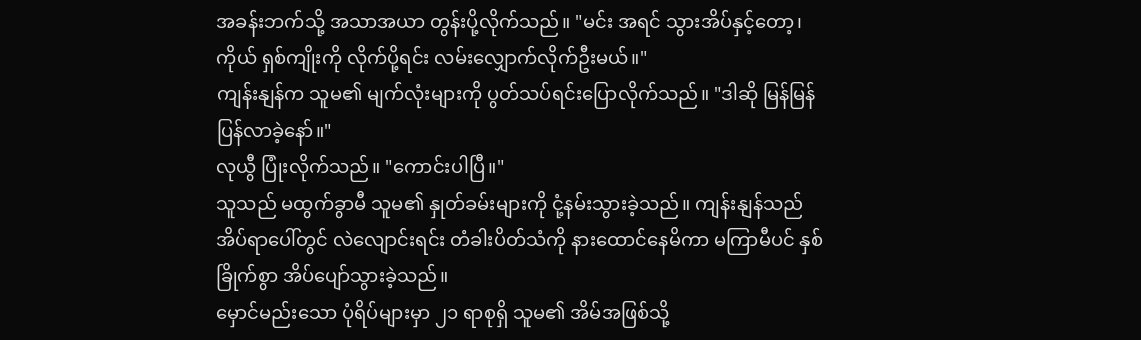အခန်းဘက်သို့ အသာအယာ တွန်းပို့လိုက်သည်။ "မင်း အရင် သွားအိပ်နှင့်တော့၊ ကိုယ် ရှစ်ကျိုးကို လိုက်ပို့ရင်း လမ်းလျှောက်လိုက်ဦးမယ်။"
ကျန်းနျန်က သူမ၏ မျက်လုံးများကို ပွတ်သပ်ရင်းပြောလိုက်သည်။ "ဒါဆို မြန်မြန်ပြန်လာခဲ့နော်။"
လုယွီ ပြုံးလိုက်သည်။ "ကောင်းပါပြီ။"
သူသည် မထွက်ခွာမီ သူမ၏ နှုတ်ခမ်းများကို ငုံ့နမ်းသွားခဲ့သည်။ ကျန်းနျန်သည် အိပ်ရာပေါ်တွင် လဲလျောင်းရင်း တံခါးပိတ်သံကို နားထောင်နေမိကာ မကြာမီပင် နှစ်ခြိုက်စွာ အိပ်ပျော်သွားခဲ့သည်။
မှောင်မည်းသော ပုံရိပ်များမှာ ၂၁ ရာစုရှိ သူမ၏ အိမ်အဖြစ်သို့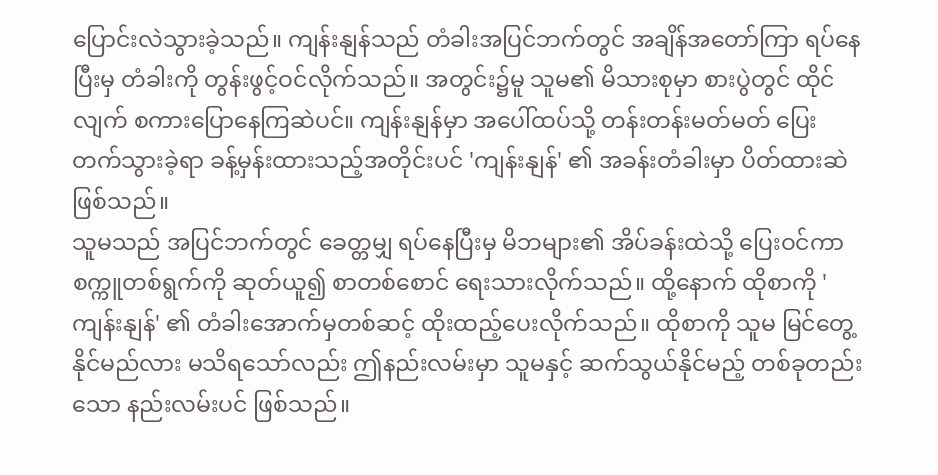ပြောင်းလဲသွားခဲ့သည်။ ကျန်းနျန်သည် တံခါးအပြင်ဘက်တွင် အချိန်အတော်ကြာ ရပ်နေပြီးမှ တံခါးကို တွန်းဖွင့်ဝင်လိုက်သည်။ အတွင်း၌မူ သူမ၏ မိသားစုမှာ စားပွဲတွင် ထိုင်လျက် စကားပြောနေကြဆဲပင်။ ကျန်းနျန်မှာ အပေါ်ထပ်သို့ တန်းတန်းမတ်မတ် ပြေးတက်သွားခဲ့ရာ ခန့်မှန်းထားသည့်အတိုင်းပင် 'ကျန်းနျန်' ၏ အခန်းတံခါးမှာ ပိတ်ထားဆဲ ဖြစ်သည်။
သူမသည် အပြင်ဘက်တွင် ခေတ္တမျှ ရပ်နေပြီးမှ မိဘများ၏ အိပ်ခန်းထဲသို့ ပြေးဝင်ကာ စက္ကူတစ်ရွက်ကို ဆုတ်ယူ၍ စာတစ်စောင် ရေးသားလိုက်သည်။ ထို့နောက် ထိုစာကို 'ကျန်းနျန်' ၏ တံခါးအောက်မှတစ်ဆင့် ထိုးထည့်ပေးလိုက်သည်။ ထိုစာကို သူမ မြင်တွေ့နိုင်မည်လား မသိရသော်လည်း ဤနည်းလမ်းမှာ သူမနှင့် ဆက်သွယ်နိုင်မည့် တစ်ခုတည်းသော နည်းလမ်းပင် ဖြစ်သည်။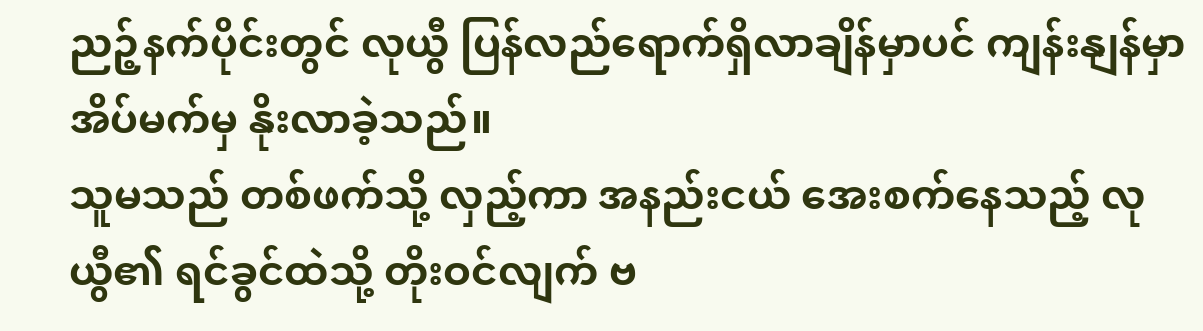ညဉ့်နက်ပိုင်းတွင် လုယွီ ပြန်လည်ရောက်ရှိလာချိန်မှာပင် ကျန်းနျန်မှာ အိပ်မက်မှ နိုးလာခဲ့သည်။
သူမသည် တစ်ဖက်သို့ လှည့်ကာ အနည်းငယ် အေးစက်နေသည့် လုယွီ၏ ရင်ခွင်ထဲသို့ တိုးဝင်လျက် ဗ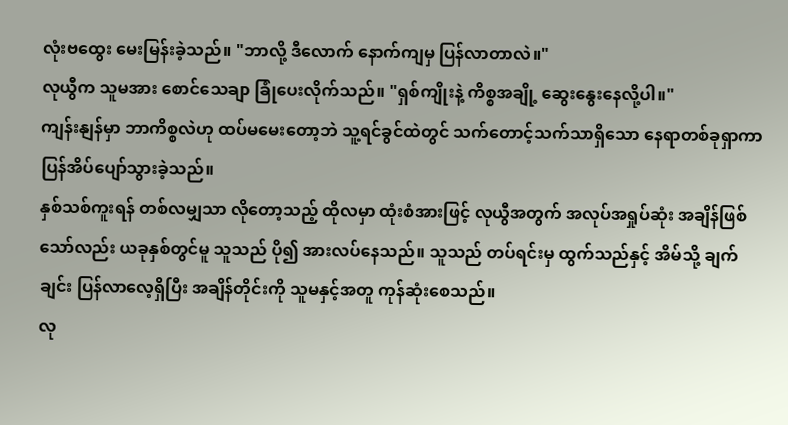လုံးဗထွေး မေးမြန်းခဲ့သည်။ "ဘာလို့ ဒီလောက် နောက်ကျမှ ပြန်လာတာလဲ။"
လုယွီက သူမအား စောင်သေချာ ခြုံပေးလိုက်သည်။ "ရှစ်ကျိုးနဲ့ ကိစ္စအချို့ ဆွေးနွေးနေလို့ပါ။"
ကျန်းနျန်မှာ ဘာကိစ္စလဲဟု ထပ်မမေးတော့ဘဲ သူ့ရင်ခွင်ထဲတွင် သက်တောင့်သက်သာရှိသော နေရာတစ်ခုရှာကာ ပြန်အိပ်ပျော်သွားခဲ့သည်။
နှစ်သစ်ကူးရန် တစ်လမျှသာ လိုတော့သည့် ထိုလမှာ ထုံးစံအားဖြင့် လုယွီအတွက် အလုပ်အရှုပ်ဆုံး အချိန်ဖြစ်သော်လည်း ယခုနှစ်တွင်မူ သူသည် ပို၍ အားလပ်နေသည်။ သူသည် တပ်ရင်းမှ ထွက်သည်နှင့် အိမ်သို့ ချက်ချင်း ပြန်လာလေ့ရှိပြီး အချိန်တိုင်းကို သူမနှင့်အတူ ကုန်ဆုံးစေသည်။
လု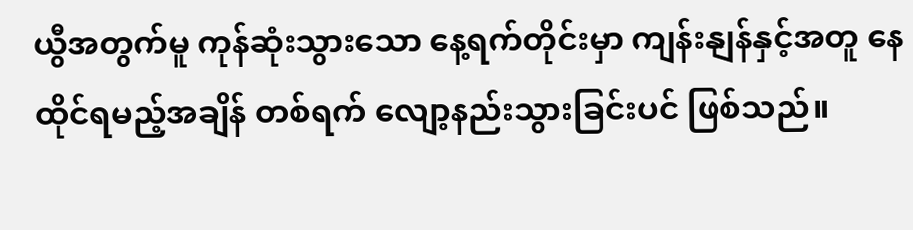ယွီအတွက်မူ ကုန်ဆုံးသွားသော နေ့ရက်တိုင်းမှာ ကျန်းနျန်နှင့်အတူ နေထိုင်ရမည့်အချိန် တစ်ရက် လျော့နည်းသွားခြင်းပင် ဖြစ်သည်။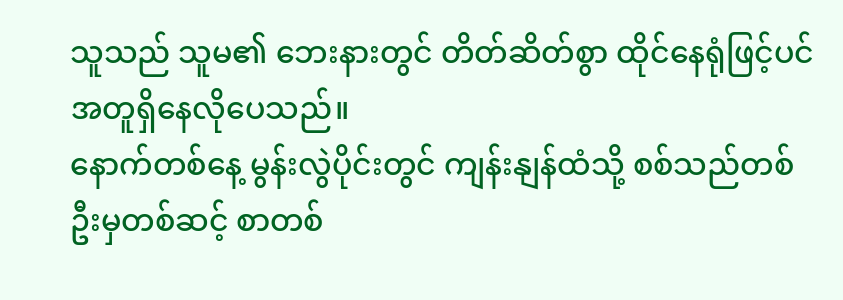သူသည် သူမ၏ ဘေးနားတွင် တိတ်ဆိတ်စွာ ထိုင်နေရုံဖြင့်ပင် အတူရှိနေလိုပေသည်။
နောက်တစ်နေ့ မွန်းလွဲပိုင်းတွင် ကျန်းနျန်ထံသို့ စစ်သည်တစ်ဦးမှတစ်ဆင့် စာတစ်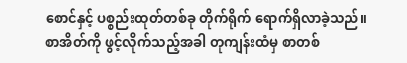စောင်နှင့် ပစ္စည်းထုတ်တစ်ခု တိုက်ရိုက် ရောက်ရှိလာခဲ့သည်။
စာအိတ်ကို ဖွင့်လိုက်သည့်အခါ တုကျန်းထံမှ စာတစ်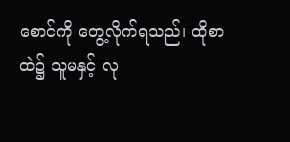စောင်ကို တွေ့လိုက်ရသည်၊ ထိုစာထဲ၌ သူမနှင့် လု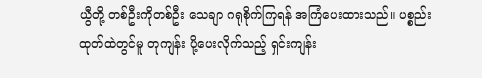ယွီတို့ တစ်ဦးကိုတစ်ဦး သေချာ ဂရုစိုက်ကြရန် အကြံပေးထားသည်။ ပစ္စည်းထုတ်ထဲတွင်မူ တုကျန်း ပို့ပေးလိုက်သည့် ရှင်းကျန်း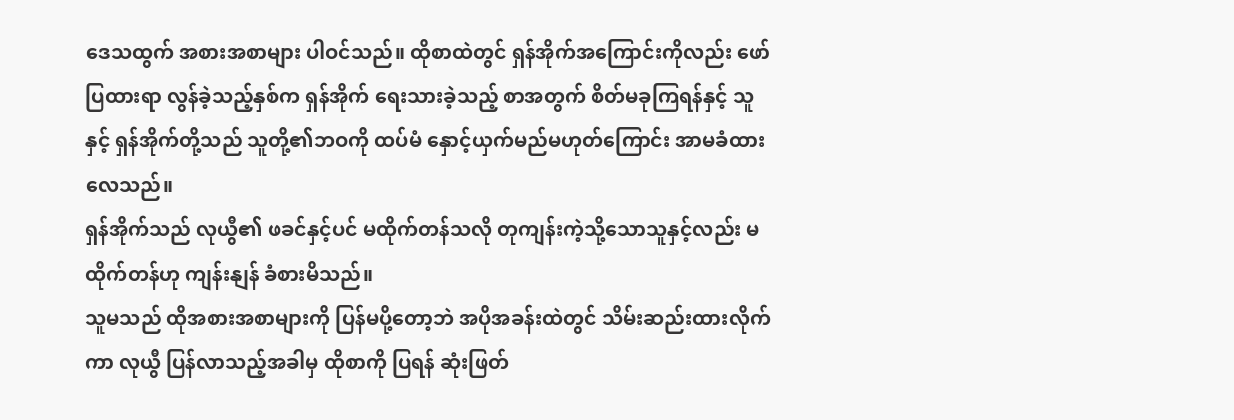ဒေသထွက် အစားအစာများ ပါဝင်သည်။ ထိုစာထဲတွင် ရှန်အိုက်အကြောင်းကိုလည်း ဖော်ပြထားရာ လွန်ခဲ့သည့်နှစ်က ရှန်အိုက် ရေးသားခဲ့သည့် စာအတွက် စိတ်မခုကြရန်နှင့် သူနှင့် ရှန်အိုက်တို့သည် သူတို့၏ဘဝကို ထပ်မံ နှောင့်ယှက်မည်မဟုတ်ကြောင်း အာမခံထားလေသည်။
ရှန်အိုက်သည် လုယွီ၏ ဖခင်နှင့်ပင် မထိုက်တန်သလို တုကျန်းကဲ့သို့သောသူနှင့်လည်း မထိုက်တန်ဟု ကျန်းနျန် ခံစားမိသည်။
သူမသည် ထိုအစားအစာများကို ပြန်မပို့တော့ဘဲ အပိုအခန်းထဲတွင် သိမ်းဆည်းထားလိုက်ကာ လုယွီ ပြန်လာသည့်အခါမှ ထိုစာကို ပြရန် ဆုံးဖြတ်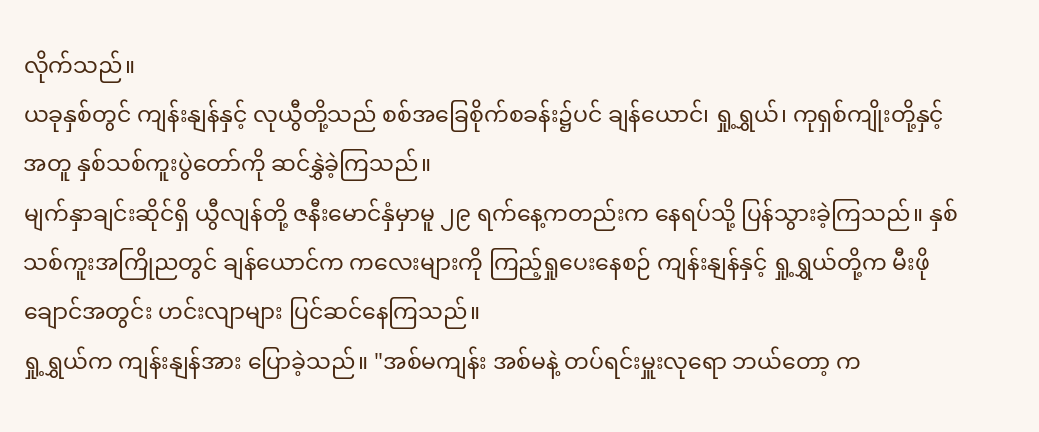လိုက်သည်။
ယခုနှစ်တွင် ကျန်းနျန်နှင့် လုယွီတို့သည် စစ်အခြေစိုက်စခန်း၌ပင် ချန်ယောင်၊ ရှု့ရွှယ်၊ ကုရှစ်ကျိုးတို့နှင့်အတူ နှစ်သစ်ကူးပွဲတော်ကို ဆင်နွှဲခဲ့ကြသည်။
မျက်နှာချင်းဆိုင်ရှိ ယွီလျန်တို့ ဇနီးမောင်နှံမှာမူ ၂၉ ရက်နေ့ကတည်းက နေရပ်သို့ ပြန်သွားခဲ့ကြသည်။ နှစ်သစ်ကူးအကြိုညတွင် ချန်ယောင်က ကလေးများကို ကြည့်ရှုပေးနေစဉ် ကျန်းနျန်နှင့် ရှု့ရွှယ်တို့က မီးဖိုချောင်အတွင်း ဟင်းလျာများ ပြင်ဆင်နေကြသည်။
ရှု့ရွှယ်က ကျန်းနျန်အား ပြောခဲ့သည်။ "အစ်မကျန်း အစ်မနဲ့ တပ်ရင်းမှူးလုရော ဘယ်တော့ က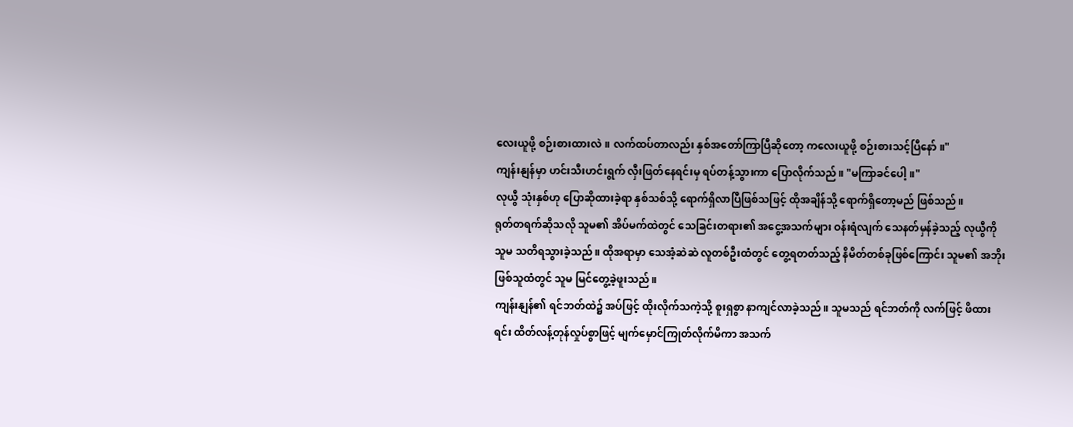လေးယူဖို့ စဉ်းစားထားလဲ။ လက်ထပ်တာလည်း နှစ်အတော်ကြာပြီဆိုတော့ ကလေးယူဖို့ စဉ်းစားသင့်ပြီနော်။"
ကျန်းနျန်မှာ ဟင်းသီးဟင်းရွက် လှီးဖြတ်နေရင်းမှ ရပ်တန့်သွားကာ ပြောလိုက်သည်။ "မကြာခင်ပေါ့။"
လုယွီ သုံးနှစ်ဟု ပြောဆိုထားခဲ့ရာ နှစ်သစ်သို့ ရောက်ရှိလာပြီဖြစ်သဖြင့် ထိုအချိန်သို့ ရောက်ရှိတော့မည် ဖြစ်သည်။
ရုတ်တရက်ဆိုသလို သူမ၏ အိပ်မက်ထဲတွင် သေခြင်းတရား၏ အငွေ့အသက်များ ဝန်းရံလျက် သေနတ်မှန်ခဲ့သည့် လုယွီကို သူမ သတိရသွားခဲ့သည်။ ထိုအရာမှာ သေအံ့ဆဲဆဲ လူတစ်ဦးထံတွင် တွေ့ရတတ်သည့် နိမိတ်တစ်ခုဖြစ်ကြောင်း သူမ၏ အဘိုးဖြစ်သူထံတွင် သူမ မြင်တွေ့ခဲ့ဖူးသည်။
ကျန်းနျန်၏ ရင်ဘတ်ထဲ၌ အပ်ဖြင့် ထိုးလိုက်သကဲ့သို့ စူးရှစွာ နာကျင်လာခဲ့သည်။ သူမသည် ရင်ဘတ်ကို လက်ဖြင့် ဖိထားရင်း ထိတ်လန့်တုန်လှုပ်စွာဖြင့် မျက်မှောင်ကြုတ်လိုက်မိကာ အသက်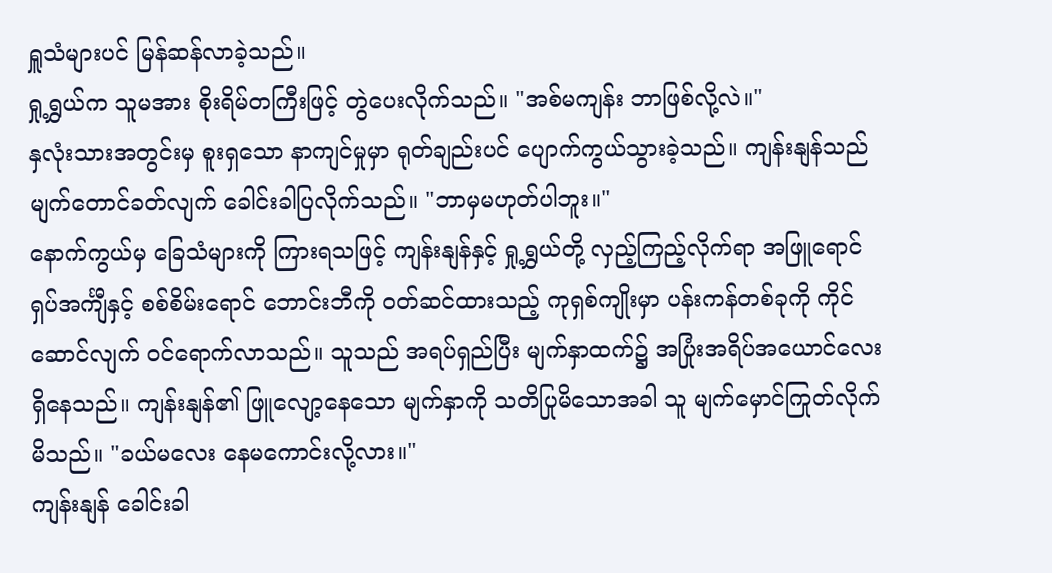ရှူသံများပင် မြန်ဆန်လာခဲ့သည်။
ရှု့ရွှယ်က သူမအား စိုးရိမ်တကြီးဖြင့် တွဲပေးလိုက်သည်။ "အစ်မကျန်း ဘာဖြစ်လို့လဲ။"
နှလုံးသားအတွင်းမှ စူးရှသော နာကျင်မှုမှာ ရုတ်ချည်းပင် ပျောက်ကွယ်သွားခဲ့သည်။ ကျန်းနျန်သည် မျက်တောင်ခတ်လျက် ခေါင်းခါပြလိုက်သည်။ "ဘာမှမဟုတ်ပါဘူး။"
နောက်ကွယ်မှ ခြေသံများကို ကြားရသဖြင့် ကျန်းနျန်နှင့် ရှု့ရွှယ်တို့ လှည့်ကြည့်လိုက်ရာ အဖြူရောင်ရှပ်အင်္ကျီနှင့် စစ်စိမ်းရောင် ဘောင်းဘီကို ဝတ်ဆင်ထားသည့် ကုရှစ်ကျိုးမှာ ပန်းကန်တစ်ခုကို ကိုင်ဆောင်လျက် ဝင်ရောက်လာသည်။ သူသည် အရပ်ရှည်ပြီး မျက်နှာထက်၌ အပြုံးအရိပ်အယောင်လေး ရှိနေသည်။ ကျန်းနျန်၏ ဖြူလျော့နေသော မျက်နှာကို သတိပြုမိသောအခါ သူ မျက်မှောင်ကြုတ်လိုက်မိသည်။ "ခယ်မလေး နေမကောင်းလို့လား။"
ကျန်းနျန် ခေါင်းခါ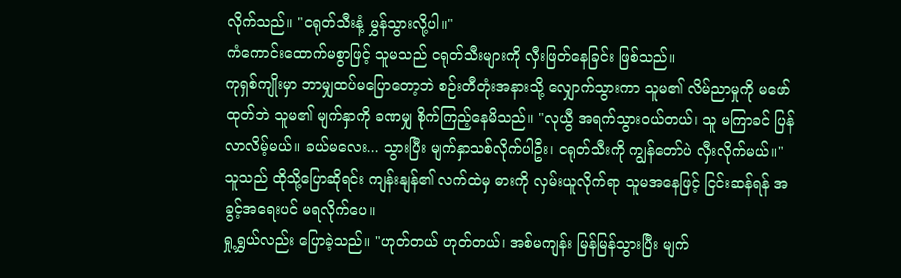လိုက်သည်။ "ငရုတ်သီးနံ့ မွှန်သွားလို့ပါ။"
ကံကောင်းထောက်မစွာဖြင့် သူမသည် ငရုတ်သီးများကို လှီးဖြတ်နေခြင်း ဖြစ်သည်။
ကုရှစ်ကျိုးမှာ ဘာမျှထပ်မပြောတော့ဘဲ စဉ်းတီတုံးအနားသို့ လျှောက်သွားကာ သူမ၏ လိမ်ညာမှုကို မဖော်ထုတ်ဘဲ သူမ၏ မျက်နှာကို ခဏမျှ စိုက်ကြည့်နေမိသည်။ "လုယွီ အရက်သွားဝယ်တယ်၊ သူ မကြာခင် ပြန်လာလိမ့်မယ်။ ခယ်မလေး... သွားပြီး မျက်နှာသစ်လိုက်ပါဦး၊ ငရုတ်သီးကို ကျွန်တော်ပဲ လှီးလိုက်မယ်။"
သူသည် ထိုသို့ပြောဆိုရင်း ကျန်းနျန်၏ လက်ထဲမှ ဓားကို လှမ်းယူလိုက်ရာ သူမအနေဖြင့် ငြင်းဆန်ရန် အခွင့်အရေးပင် မရလိုက်ပေ။
ရှု့ရွှယ်လည်း ပြောခဲ့သည်။ "ဟုတ်တယ် ဟုတ်တယ်၊ အစ်မကျန်း မြန်မြန်သွားပြီး မျက်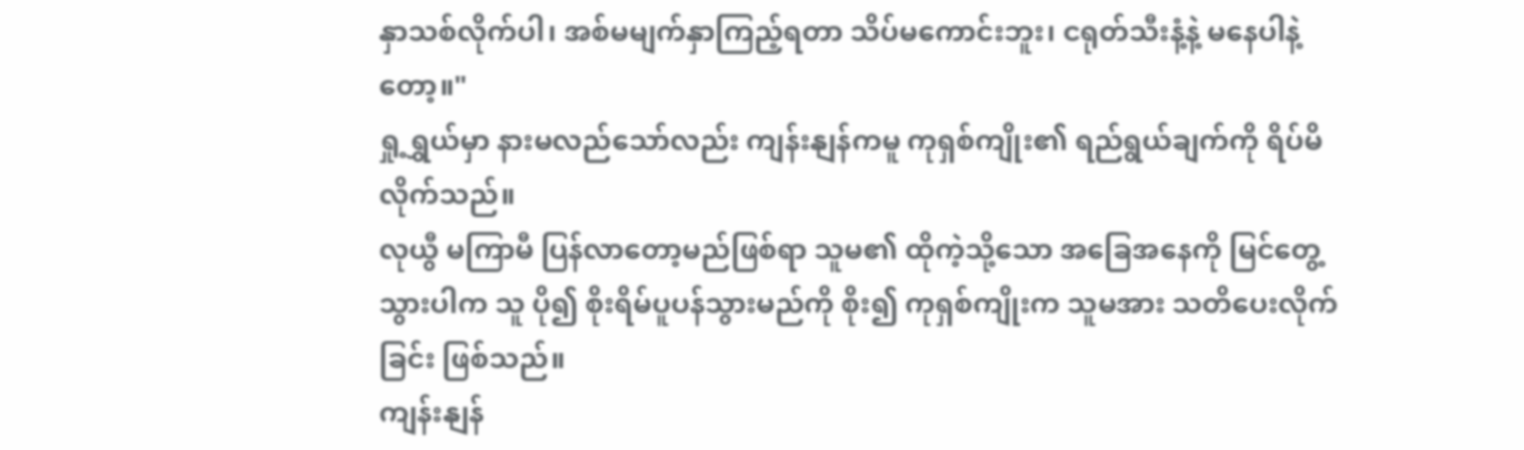နှာသစ်လိုက်ပါ၊ အစ်မမျက်နှာကြည့်ရတာ သိပ်မကောင်းဘူး၊ ငရုတ်သီးနံ့နဲ့ မနေပါနဲ့တော့။"
ရှု့ရွှယ်မှာ နားမလည်သော်လည်း ကျန်းနျန်ကမူ ကုရှစ်ကျိုး၏ ရည်ရွယ်ချက်ကို ရိပ်မိလိုက်သည်။
လုယွီ မကြာမီ ပြန်လာတော့မည်ဖြစ်ရာ သူမ၏ ထိုကဲ့သို့သော အခြေအနေကို မြင်တွေ့သွားပါက သူ ပို၍ စိုးရိမ်ပူပန်သွားမည်ကို စိုး၍ ကုရှစ်ကျိုးက သူမအား သတိပေးလိုက်ခြင်း ဖြစ်သည်။
ကျန်းနျန်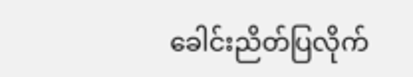ခေါင်းညိတ်ပြလိုက်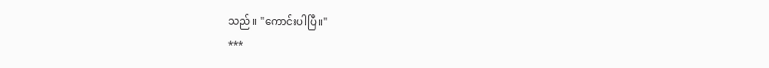သည်။ "ကောင်းပါပြီ။"
***